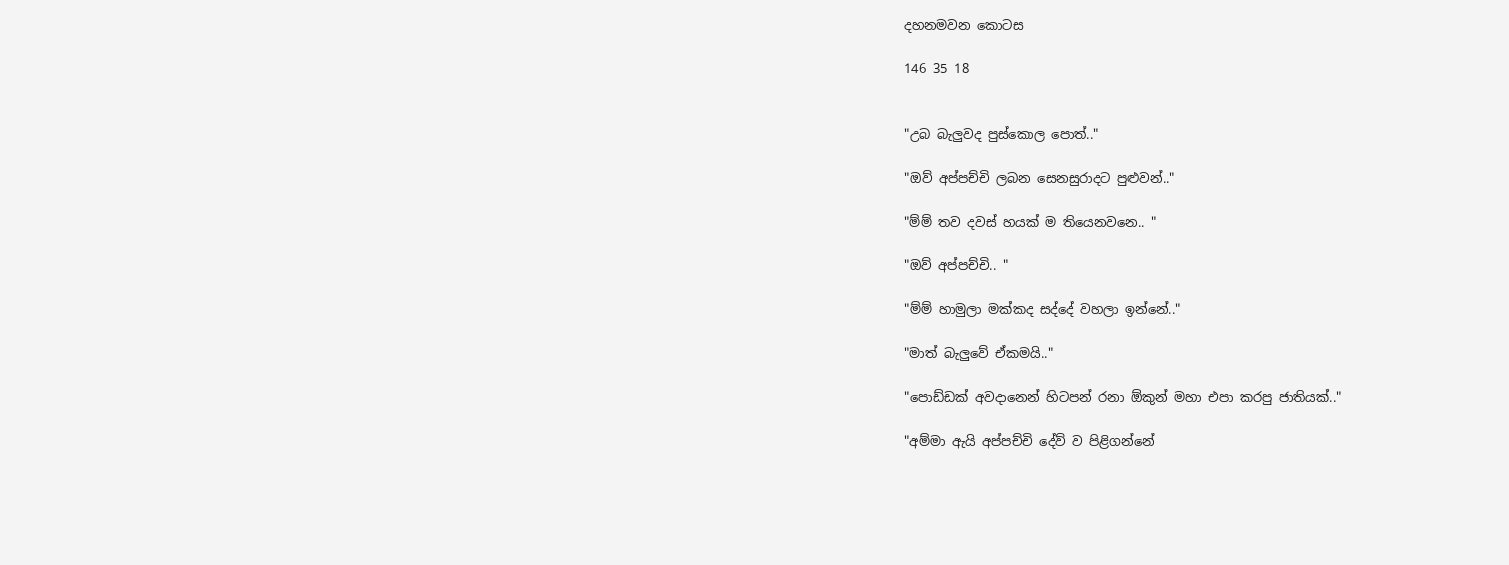දහනමවන කොටස

146 35 18


"උබ බැලුවද පුස්කොල පොත්.."

"ඔව් අප්පච්චි ලබන සෙනසුරාදට පුළුවන්.."

"ම්ම් තව දවස් හයක් ම තියෙනවනෙ.. "

"ඔව් අප්පච්චි.. "

"ම්ම් හාමුලා මක්කද සද්දේ වහලා ඉන්නේ.."

"මාත් බැලුවේ ඒකමයි.."

"පොඩ්ඩක් අවදානෙන් හිටපන් රනා ඕකුන් මහා එපා කරපු ජාතියක්.."

"අම්මා ඇයි අප්පච්චි දේව් ව පිළිගන්නේ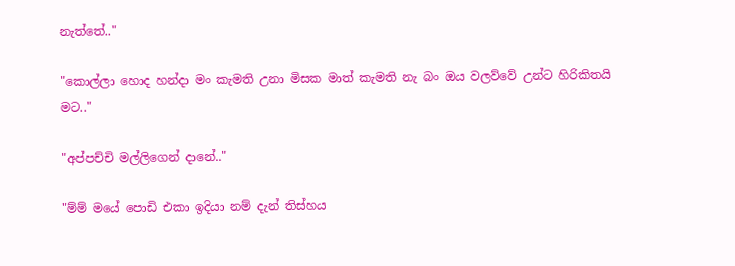නැත්තේ.."

"කොල්ලා හොද හන්දා මං කැමති උනා මිසක මාත් කැමති නැ බං ඔය වලව්වේ උන්ට හිරිකිතයි මට.."

"අප්පච්චි මල්ලිගෙන් දානේ.."

"ම්ම් මයේ පොඩි එකා ඉදියා නම් දැන් තිස්හය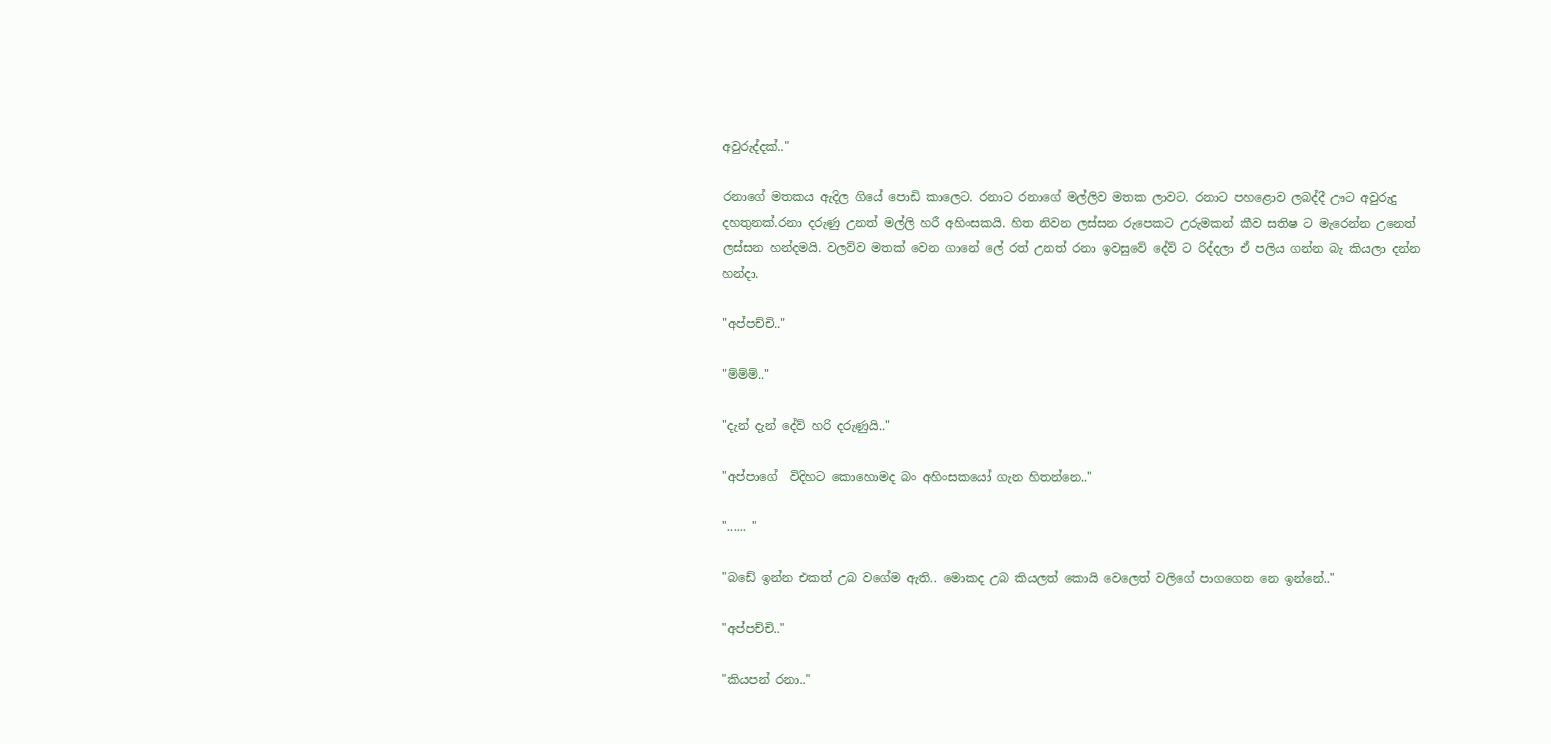අවුරුද්දක්.."

රනාගේ මතකය ඇදිල ගියේ පොඩි කාලෙට. රනාට රනාගේ මල්ලිව මතක ලාවට. රනාට පහළොව ලබද්දී ඌට අවුරුදු දහතුනක්.රනා දරුණු උනත් මල්ලි හරී අහිංසකයි. හිත නිවන ලස්සන රුපෙකට උරුමකන් කීව සතිෂ ට මැරෙන්න උනෙත් ලස්සන හන්දමයි. වලව්ව මතක් වෙන ගානේ ලේ රත් උනත් රනා ඉවසුවේ දේව් ට රිද්දලා ඒ පලිය ගන්න බැ කියලා දන්න හන්දා.

"අප්පච්චි.."

"ම්ම්ම්.."

"දැන් දැන් දේව් හරි දරුණුයි.."

"අප්පාගේ  විදිහට කොහොමද බං අහිංසකයෝ ගැන හිතන්නෙ.."

"...... "

"බඩේ ඉන්න එකත් උබ වගේම ඇති.. මොකද උබ කියලත් කොයි වෙලෙත් වලිගේ පාගගෙන නෙ ඉන්නේ.."

"අප්පච්චි.."

"කියපන් රනා.."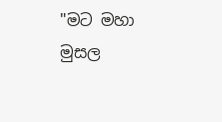"මට මහා මුසල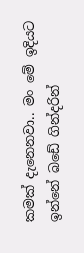කමක් දැනෙනවා.. මං මේ ඉදියට ඉන්නේ බඩේ ගින්දරින්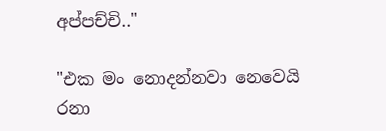අප්පච්චි.."

"එක මං නොදන්නවා නෙවෙයි රනා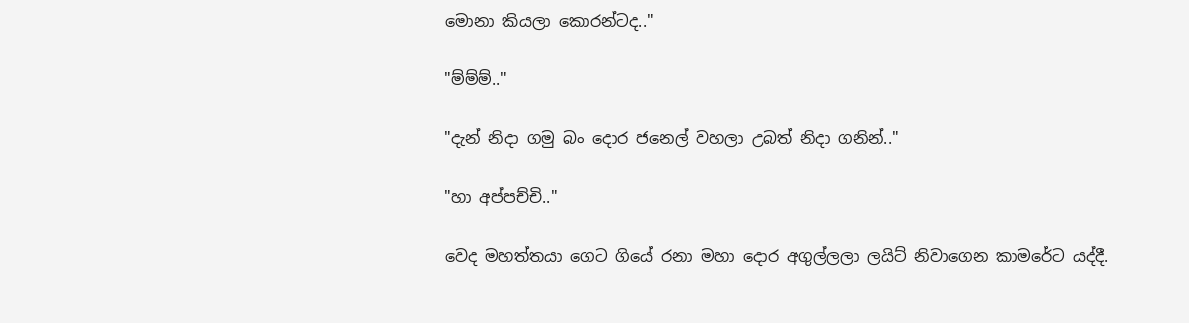මොනා කියලා කොරන්ටද.."

"ම්ම්ම්.."

"දැන් නිදා ගමු බං දොර ජනෙල් වහලා උබත් නිදා ගනින්.."

"හා අප්පච්චි.."

වෙද මහත්තයා ගෙට ගියේ රනා මහා දොර අගුල්ලලා ලයිට් නිවාගෙන කාමරේට යද්දී.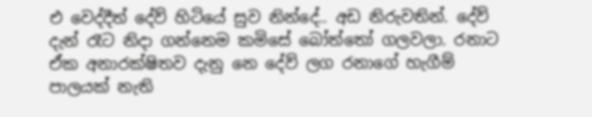එ වෙද්දීත් දේව් හිටියේ සුව නින්දේ.. අඩ නිරුවතින්. දේව් දැන් රෑට නිදා ගන්නෙම කමිසේ බෝත්තෝ ගලවලා. රනාට ඒක අනාරක්ෂිතව දැනු නෙ දේව් ලග රනාගේ හැගීම් පාලයක් නැති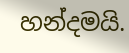හන්දමයි.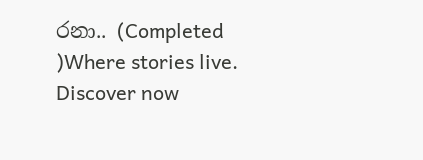රනා.. (Completed )Where stories live. Discover now